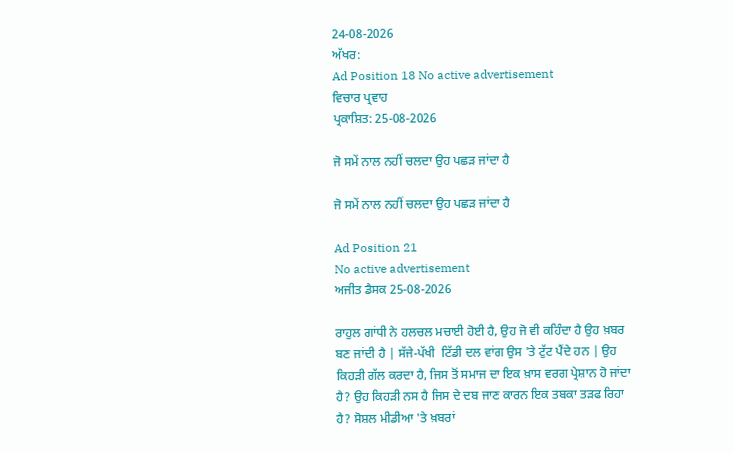24-08-2026
ਅੱਖਰ:
Ad Position 18 No active advertisement
ਵਿਚਾਰ ਪ੍ਰਵਾਹ
ਪ੍ਰਕਾਸ਼ਿਤ: 25-08-2026

ਜੋ ਸਮੇਂ ਨਾਲ ਨਹੀਂ ਚਲਦਾ ਉਹ ਪਛੜ ਜਾਂਦਾ ਹੈ

ਜੋ ਸਮੇਂ ਨਾਲ ਨਹੀਂ ਚਲਦਾ ਉਹ ਪਛੜ ਜਾਂਦਾ ਹੈ

Ad Position 21
No active advertisement
ਅਜੀਤ ਡੈਸਕ 25-08-2026

ਰਾਹੁਲ ਗਾਂਧੀ ਨੇ ਹਲਚਲ ਮਚਾਈ ਹੋਈ ਹੈ, ਉਹ ਜੋ ਵੀ ਕਹਿੰਦਾ ਹੈ ਉਹ ਖ਼ਬਰ ਬਣ ਜਾਂਦੀ ਹੈ | ਸੱਜੇ-ਪੱਖੀ  ਟਿੱਡੀ ਦਲ ਵਾਂਗ ਉਸ 'ਤੇ ਟੁੱਟ ਪੈਂਦੇ ਹਨ | ਉਹ ਕਿਹੜੀ ਗੱਲ ਕਰਦਾ ਹੈ, ਜਿਸ ਤੋਂ ਸਮਾਜ ਦਾ ਇਕ ਖ਼ਾਸ ਵਰਗ ਪ੍ਰੇਸ਼ਾਨ ਹੋ ਜਾਂਦਾ ਹੈ? ਉਹ ਕਿਹੜੀ ਨਸ ਹੈ ਜਿਸ ਦੇ ਦਬ ਜਾਣ ਕਾਰਨ ਇਕ ਤਬਕਾ ਤੜਫ ਰਿਹਾ ਹੈ? ਸੋਸ਼ਲ ਮੀਡੀਆ 'ਤੇ ਖ਼ਬਰਾਂ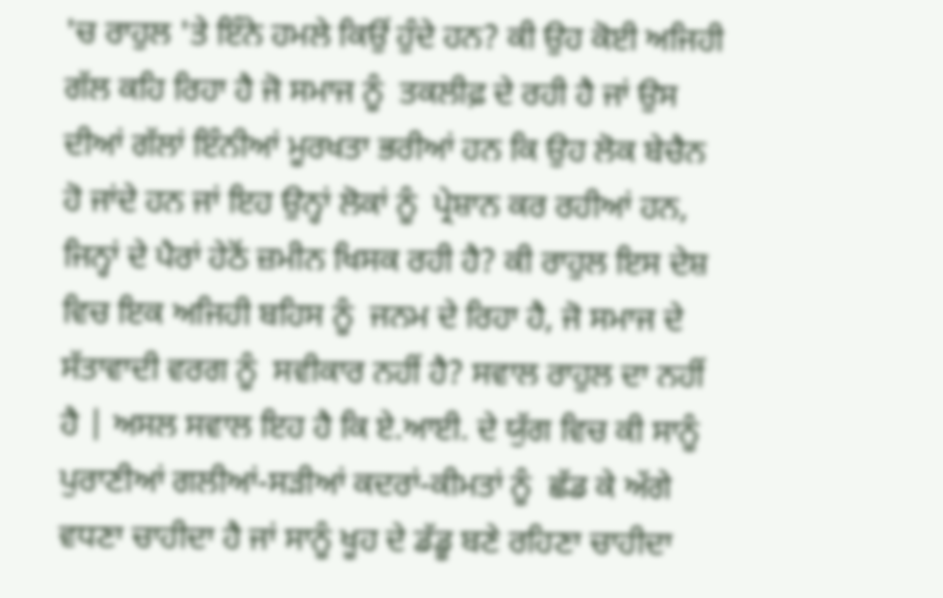'ਚ ਰਾਹੁਲ 'ਤੇ ਇੰਨੇ ਹਮਲੇ ਕਿਉਂ ਹੁੰਦੇ ਹਨ? ਕੀ ਉਹ ਕੋਈ ਅਜਿਹੀ ਗੱਲ ਕਹਿ ਰਿਹਾ ਹੈ ਜੋ ਸਮਾਜ ਨੂੰ  ਤਕਲੀਫ਼ ਦੇ ਰਹੀ ਹੈ ਜਾਂ ਉਸ ਦੀਆਂ ਗੱਲਾਂ ਇੰਨੀਆਂ ਮੂਰਖਤਾ ਭਰੀਆਂ ਹਨ ਕਿ ਉਹ ਲੋਕ ਬੇਚੈਨ ਹੋ ਜਾਂਦੇ ਹਨ ਜਾਂ ਇਹ ਉਨ੍ਹਾਂ ਲੋਕਾਂ ਨੂੰ  ਪ੍ਰੇਸ਼ਾਨ ਕਰ ਰਹੀਆਂ ਹਨ, ਜਿਨ੍ਹਾਂ ਦੇ ਪੈਰਾਂ ਹੇਠੋਂ ਜ਼ਮੀਨ ਖਿਸਕ ਰਹੀ ਹੈ? ਕੀ ਰਾਹੁਲ ਇਸ ਦੇਸ਼ ਵਿਚ ਇਕ ਅਜਿਹੀ ਬਹਿਸ ਨੂੰ  ਜਨਮ ਦੇ ਰਿਹਾ ਹੈ, ਜੋ ਸਮਾਜ ਦੇ ਸੱਤਾਵਾਦੀ ਵਰਗ ਨੂੰ  ਸਵੀਕਾਰ ਨਹੀਂ ਹੈ? ਸਵਾਲ ਰਾਹੁਲ ਦਾ ਨਹੀਂ ਹੈ | ਅਸਲ ਸਵਾਲ ਇਹ ਹੈ ਕਿ ਏ.ਆਈ. ਦੇ ਯੁੱਗ ਵਿਚ ਕੀ ਸਾਨੂੰ ਪੁਰਾਣੀਆਂ ਗਲੀਆਂ-ਸੜੀਆਂ ਕਦਰਾਂ-ਕੀਮਤਾਂ ਨੂੰ  ਛੱਡ ਕੇ ਅੱਗੇ ਵਧਣਾ ਚਾਹੀਦਾ ਹੈ ਜਾਂ ਸਾਨੂੰ ਖੂਹ ਦੇ ਡੱਡੂ ਬਣੇ ਰਹਿਣਾ ਚਾਹੀਦਾ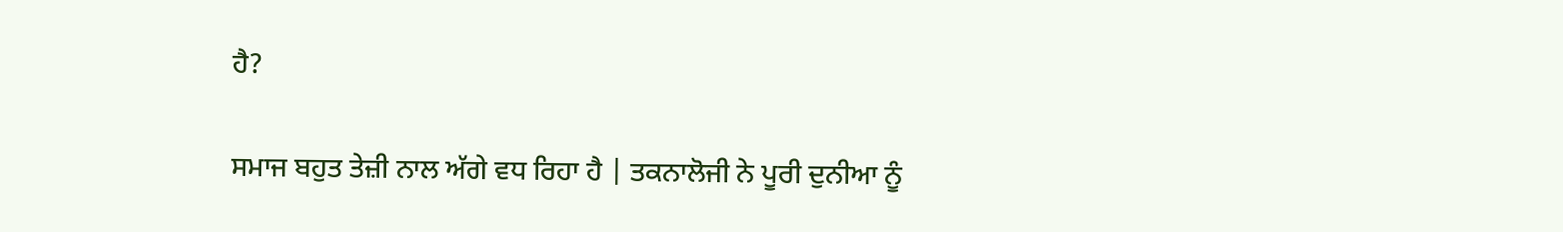ਹੈ?

ਸਮਾਜ ਬਹੁਤ ਤੇਜ਼ੀ ਨਾਲ ਅੱਗੇ ਵਧ ਰਿਹਾ ਹੈ | ਤਕਨਾਲੋਜੀ ਨੇ ਪੂਰੀ ਦੁਨੀਆ ਨੂੰ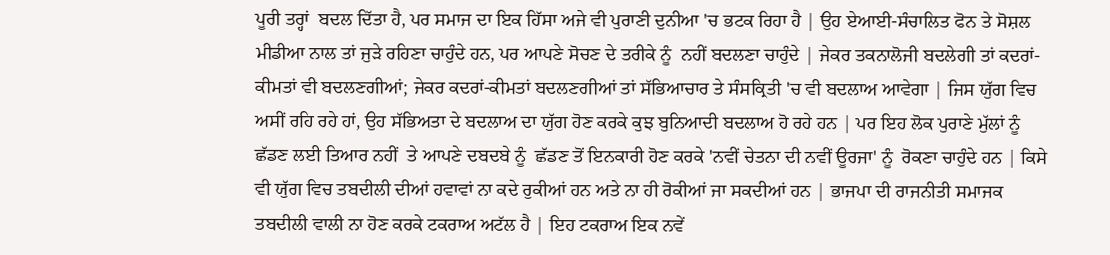ਪੂਰੀ ਤਰ੍ਹਾਂ  ਬਦਲ ਦਿੱਤਾ ਹੈ, ਪਰ ਸਮਾਜ ਦਾ ਇਕ ਹਿੱਸਾ ਅਜੇ ਵੀ ਪੁਰਾਣੀ ਦੁਨੀਆ 'ਚ ਭਟਕ ਰਿਹਾ ਹੈ | ਉਹ ਏਆਈ-ਸੰਚਾਲਿਤ ਫੋਨ ਤੇ ਸੋਸ਼ਲ ਮੀਡੀਆ ਨਾਲ ਤਾਂ ਜੁੜੇ ਰਹਿਣਾ ਚਾਹੁੰਦੇ ਹਨ, ਪਰ ਆਪਣੇ ਸੋਚਣ ਦੇ ਤਰੀਕੇ ਨੂੰ  ਨਹੀਂ ਬਦਲਣਾ ਚਾਹੁੰਦੇ | ਜੇਕਰ ਤਕਨਾਲੋਜੀ ਬਦਲੇਗੀ ਤਾਂ ਕਦਰਾਂ-ਕੀਮਤਾਂ ਵੀ ਬਦਲਣਗੀਆਂ; ਜੇਕਰ ਕਦਰਾਂ-ਕੀਮਤਾਂ ਬਦਲਣਗੀਆਂ ਤਾਂ ਸੱਭਿਆਚਾਰ ਤੇ ਸੰਸਕ੍ਰਿਤੀ 'ਚ ਵੀ ਬਦਲਾਅ ਆਵੇਗਾ | ਜਿਸ ਯੁੱਗ ਵਿਚ ਅਸੀਂ ਰਹਿ ਰਹੇ ਹਾਂ, ਉਹ ਸੱਭਿਅਤਾ ਦੇ ਬਦਲਾਅ ਦਾ ਯੁੱਗ ਹੋਣ ਕਰਕੇ ਕੁਝ ਬੁਨਿਆਦੀ ਬਦਲਾਅ ਹੋ ਰਹੇ ਹਨ | ਪਰ ਇਹ ਲੋਕ ਪੁਰਾਣੇ ਮੁੱਲਾਂ ਨੂੰ  ਛੱਡਣ ਲਈ ਤਿਆਰ ਨਹੀਂ  ਤੇ ਆਪਣੇ ਦਬਦਬੇ ਨੂੰ  ਛੱਡਣ ਤੋਂ ਇਨਕਾਰੀ ਹੋਣ ਕਰਕੇ 'ਨਵੀਂ ਚੇਤਨਾ ਦੀ ਨਵੀਂ ਊਰਜਾ' ਨੂੰ  ਰੋਕਣਾ ਚਾਹੁੰਦੇ ਹਨ | ਕਿਸੇ ਵੀ ਯੁੱਗ ਵਿਚ ਤਬਦੀਲੀ ਦੀਆਂ ਹਵਾਵਾਂ ਨਾ ਕਦੇ ਰੁਕੀਆਂ ਹਨ ਅਤੇ ਨਾ ਹੀ ਰੋਕੀਆਂ ਜਾ ਸਕਦੀਆਂ ਹਨ | ਭਾਜਪਾ ਦੀ ਰਾਜਨੀਤੀ ਸਮਾਜਕ ਤਬਦੀਲੀ ਵਾਲੀ ਨਾ ਹੋਣ ਕਰਕੇ ਟਕਰਾਅ ਅਟੱਲ ਹੈ | ਇਹ ਟਕਰਾਅ ਇਕ ਨਵੇਂ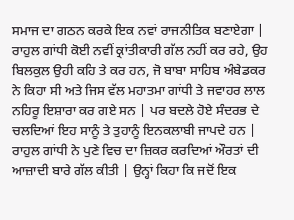ਸਮਾਜ ਦਾ ਗਠਨ ਕਰਕੇ ਇਕ ਨਵਾਂ ਰਾਜਨੀਤਿਕ ਬਣਾਏਗਾ |
ਰਾਹੁਲ ਗਾਂਧੀ ਕੋਈ ਨਵੀਂ ਕ੍ਰਾਂਤੀਕਾਰੀ ਗੱਲ ਨਹੀਂ ਕਰ ਰਹੇ, ਉਹ ਬਿਲਕੁਲ ਉਹੀ ਕਹਿ ਤੇ ਕਰ ਹਨ, ਜੋ ਬਾਬਾ ਸਾਹਿਬ ਅੰਬੇਡਕਰ ਨੇ ਕਿਹਾ ਸੀ ਅਤੇ ਜਿਸ ਵੱਲ ਮਹਾਤਮਾ ਗਾਂਧੀ ਤੇ ਜਵਾਹਰ ਲਾਲ ਨਹਿਰੂ ਇਸ਼ਾਰਾ ਕਰ ਗਏ ਸਨ | ਪਰ ਬਦਲੇ ਹੋਏ ਸੰਦਰਭ ਦੇ ਚਲਦਿਆਂ ਇਹ ਸਾਨੂੰ ਤੇ ਤੁਹਾਨੂੰ ਇਨਕਲਾਬੀ ਜਾਪਦੇ ਹਨ | ਰਾਹੁਲ ਗਾਂਧੀ ਨੇ ਪੁਣੇ ਵਿਚ ਦਾ ਜ਼ਿਕਰ ਕਰਦਿਆਂ ਔਰਤਾਂ ਦੀ ਆਜ਼ਾਦੀ ਬਾਰੇ ਗੱਲ ਕੀਤੀ | ਉਨ੍ਹਾਂ ਕਿਹਾ ਕਿ ਜਦੋਂ ਇਕ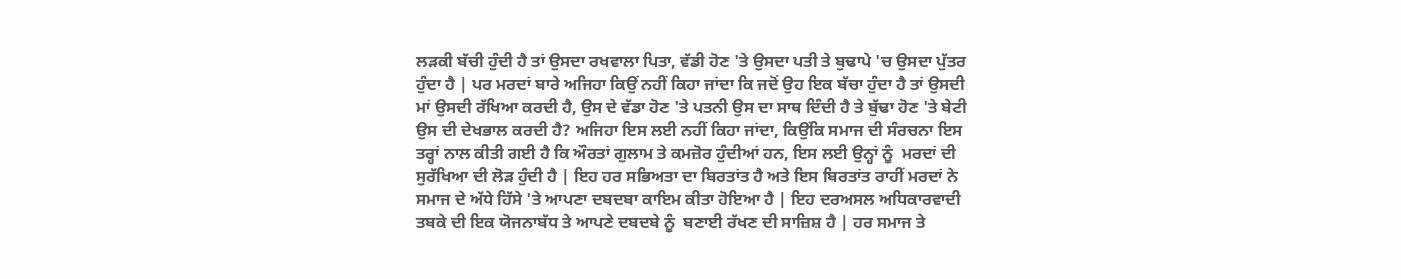ਲੜਕੀ ਬੱਚੀ ਹੁੰਦੀ ਹੈ ਤਾਂ ਉਸਦਾ ਰਖਵਾਲਾ ਪਿਤਾ, ਵੱਡੀ ਹੋਣ 'ਤੇ ਉਸਦਾ ਪਤੀ ਤੇ ਬੁਢਾਪੇ 'ਚ ਉਸਦਾ ਪੁੱਤਰ ਹੁੰਦਾ ਹੈ | ਪਰ ਮਰਦਾਂ ਬਾਰੇ ਅਜਿਹਾ ਕਿਉਂ ਨਹੀਂ ਕਿਹਾ ਜਾਂਦਾ ਕਿ ਜਦੋਂ ਉਹ ਇਕ ਬੱਚਾ ਹੁੰਦਾ ਹੈ ਤਾਂ ਉਸਦੀ ਮਾਂ ਉਸਦੀ ਰੱਖਿਆ ਕਰਦੀ ਹੈ, ਉਸ ਦੇ ਵੱਡਾ ਹੋਣ 'ਤੇ ਪਤਨੀ ਉਸ ਦਾ ਸਾਥ ਦਿੰਦੀ ਹੈ ਤੇ ਬੁੱਢਾ ਹੋਣ 'ਤੇ ਬੇਟੀ ਉਸ ਦੀ ਦੇਖਭਾਲ ਕਰਦੀ ਹੈ? ਅਜਿਹਾ ਇਸ ਲਈ ਨਹੀਂ ਕਿਹਾ ਜਾਂਦਾ, ਕਿਉਂਕਿ ਸਮਾਜ ਦੀ ਸੰਰਚਨਾ ਇਸ ਤਰ੍ਹਾਂ ਨਾਲ ਕੀਤੀ ਗਈ ਹੈ ਕਿ ਔਰਤਾਂ ਗੁਲਾਮ ਤੇ ਕਮਜ਼ੋਰ ਹੁੰਦੀਆਂ ਹਨ, ਇਸ ਲਈ ਉਨ੍ਹਾਂ ਨੂੰ  ਮਰਦਾਂ ਦੀ ਸੁਰੱਖਿਆ ਦੀ ਲੋੜ ਹੁੰਦੀ ਹੈ | ਇਹ ਹਰ ਸਭਿਅਤਾ ਦਾ ਬਿਰਤਾਂਤ ਹੈ ਅਤੇ ਇਸ ਬਿਰਤਾਂਤ ਰਾਹੀਂ ਮਰਦਾਂ ਨੇ ਸਮਾਜ ਦੇ ਅੱਧੇ ਹਿੱਸੇ 'ਤੇ ਆਪਣਾ ਦਬਦਬਾ ਕਾਇਮ ਕੀਤਾ ਹੋਇਆ ਹੈ | ਇਹ ਦਰਅਸਲ ਅਧਿਕਾਰਵਾਦੀ ਤਬਕੇ ਦੀ ਇਕ ਯੋਜਨਾਬੱਧ ਤੇ ਆਪਣੇ ਦਬਦਬੇ ਨੂੰ  ਬਣਾਈ ਰੱਖਣ ਦੀ ਸਾਜ਼ਿਸ਼ ਹੈ | ਹਰ ਸਮਾਜ ਤੇ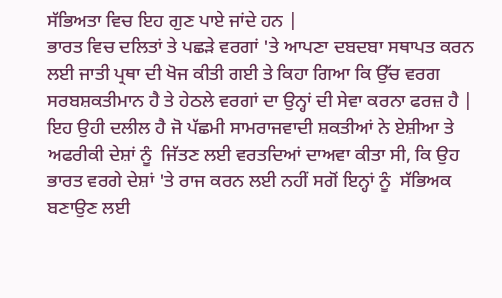ਸੱਭਿਅਤਾ ਵਿਚ ਇਹ ਗੁਣ ਪਾਏ ਜਾਂਦੇ ਹਨ |
ਭਾਰਤ ਵਿਚ ਦਲਿਤਾਂ ਤੇ ਪਛੜੇ ਵਰਗਾਂ 'ਤੇ ਆਪਣਾ ਦਬਦਬਾ ਸਥਾਪਤ ਕਰਨ ਲਈ ਜਾਤੀ ਪ੍ਰਥਾ ਦੀ ਖੋਜ ਕੀਤੀ ਗਈ ਤੇ ਕਿਹਾ ਗਿਆ ਕਿ ਉੱਚ ਵਰਗ ਸਰਬਸ਼ਕਤੀਮਾਨ ਹੈ ਤੇ ਹੇਠਲੇ ਵਰਗਾਂ ਦਾ ਉਨ੍ਹਾਂ ਦੀ ਸੇਵਾ ਕਰਨਾ ਫਰਜ਼ ਹੈ | ਇਹ ਉਹੀ ਦਲੀਲ ਹੈ ਜੋ ਪੱਛਮੀ ਸਾਮਰਾਜਵਾਦੀ ਸ਼ਕਤੀਆਂ ਨੇ ਏਸ਼ੀਆ ਤੇ ਅਫਰੀਕੀ ਦੇਸ਼ਾਂ ਨੂੰ  ਜਿੱਤਣ ਲਈ ਵਰਤਦਿਆਂ ਦਾਅਵਾ ਕੀਤਾ ਸੀ, ਕਿ ਉਹ ਭਾਰਤ ਵਰਗੇ ਦੇਸ਼ਾਂ 'ਤੇ ਰਾਜ ਕਰਨ ਲਈ ਨਹੀਂ ਸਗੋਂ ਇਨ੍ਹਾਂ ਨੂੰ  ਸੱਭਿਅਕ ਬਣਾਉਣ ਲਈ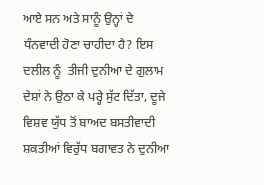ਆਏ ਸਨ ਅਤੇ ਸਾਨੂੰ ਉਨ੍ਹਾਂ ਦੇ ਧੰਨਵਾਦੀ ਹੋਣਾ ਚਾਹੀਦਾ ਹੈ? ਇਸ ਦਲੀਲ ਨੂੰ  ਤੀਜੀ ਦੁਨੀਆ ਦੇ ਗੁਲਾਮ ਦੇਸ਼ਾਂ ਨੇ ਉਠਾ ਕੇ ਪਰ੍ਹੇ ਸੁੱਟ ਦਿੱਤਾ, ਦੂਜੇ ਵਿਸ਼ਵ ਯੁੱਧ ਤੋਂ ਬਾਅਦ ਬਸਤੀਵਾਦੀ ਸ਼ਕਤੀਆਂ ਵਿਰੁੱਧ ਬਗਾਵਤ ਨੇ ਦੁਨੀਆ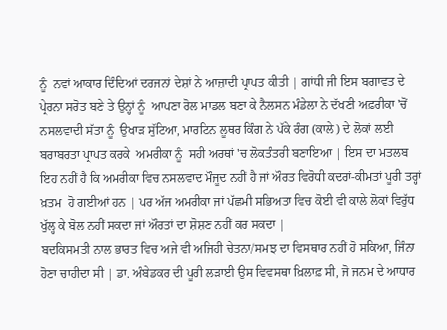ਨੂੰ  ਨਵਾਂ ਆਕਾਰ ਦਿੰਦਿਆਂ ਦਰਜਨਾਂ ਦੇਸ਼ਾਂ ਨੇ ਆਜ਼ਾਦੀ ਪ੍ਰਾਪਤ ਕੀਤੀ | ਗਾਂਧੀ ਜੀ ਇਸ ਬਗਾਵਤ ਦੇ ਪ੍ਰੇਰਨਾ ਸਰੋਤ ਬਣੇ ਤੇ ਉਨ੍ਹਾਂ ਨੂੰ  ਆਪਣਾ ਰੋਲ ਮਾਡਲ ਬਣਾ ਕੇ ਨੈਲਸਨ ਮੰਡੇਲਾ ਨੇ ਦੱਖਣੀ ਅਫ਼ਰੀਕਾ 'ਚੋਂ ਨਸਲਵਾਦੀ ਸੱਤਾ ਨੂੰ  ਉਖਾੜ ਸੁੱਟਿਆ, ਮਾਰਟਿਨ ਲੂਥਰ ਕਿੰਗ ਨੇ ਪੱਕੇ ਰੰਗ (ਕਾਲੇ) ਦੇ ਲੋਕਾਂ ਲਈ ਬਰਾਬਰਤਾ ਪ੍ਰਾਪਤ ਕਰਕੇ  ਅਮਰੀਕਾ ਨੂੰ  ਸਹੀ ਅਰਥਾਂ 'ਚ ਲੋਕਤੰਤਰੀ ਬਣਾਇਆ | ਇਸ ਦਾ ਮਤਲਬ ਇਹ ਨਹੀਂ ਹੈ ਕਿ ਅਮਰੀਕਾ ਵਿਚ ਨਸਲਵਾਦ ਮੌਜੂਦ ਨਹੀਂ ਹੈ ਜਾਂ ਔਰਤ ਵਿਰੋਧੀ ਕਦਰਾਂ-ਕੀਮਤਾਂ ਪੂਰੀ ਤਰ੍ਹਾਂ ਖ਼ਤਮ  ਹੋ ਗਈਆਂ ਹਨ | ਪਰ ਅੱਜ ਅਮਰੀਕਾ ਜਾਂ ਪੱਛਮੀ ਸਭਿਅਤਾ ਵਿਚ ਕੋਈ ਵੀ ਕਾਲੇ ਲੋਕਾਂ ਵਿਰੁੱਧ ਖੁੱਲ੍ਹ ਕੇ ਬੋਲ ਨਹੀਂ ਸਕਦਾ ਜਾਂ ਔਰਤਾਂ ਦਾ ਸ਼ੋਸ਼ਣ ਨਹੀਂ ਕਰ ਸਕਦਾ |
ਬਦਕਿਸਮਤੀ ਨਾਲ ਭਾਰਤ ਵਿਚ ਅਜੇ ਵੀ ਅਜਿਹੀ ਚੇਤਨਾ/ਸਮਝ ਦਾ ਵਿਸਥਾਰ ਨਹੀਂ ਹੋ ਸਕਿਆ, ਜਿੰਨਾ ਹੋਣਾ ਚਾਹੀਦਾ ਸੀ | ਡਾ. ਅੰਬੇਡਕਰ ਦੀ ਪੂਰੀ ਲੜਾਈ ਉਸ ਵਿਵਸਥਾ ਖ਼ਿਲਾਫ਼ ਸੀ, ਜੋ ਜਨਮ ਦੇ ਆਧਾਰ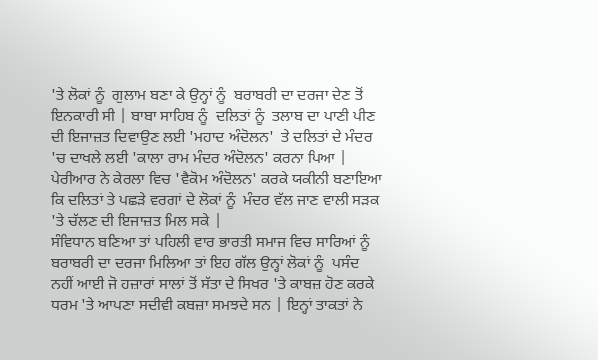'ਤੇ ਲੋਕਾਂ ਨੂੰ  ਗੁਲਾਮ ਬਣਾ ਕੇ ਉਨ੍ਹਾਂ ਨੂੰ  ਬਰਾਬਰੀ ਦਾ ਦਰਜਾ ਦੇਣ ਤੋਂ ਇਨਕਾਰੀ ਸੀ | ਬਾਬਾ ਸਾਹਿਬ ਨੂੰ  ਦਲਿਤਾਂ ਨੂੰ  ਤਲਾਬ ਦਾ ਪਾਣੀ ਪੀਣ ਦੀ ਇਜਾਜ਼ਤ ਦਿਵਾਉਣ ਲਈ 'ਮਹਾਦ ਅੰਦੋਲਨ'  ਤੇ ਦਲਿਤਾਂ ਦੇ ਮੰਦਰ 'ਚ ਦਾਖਲੇ ਲਈ 'ਕਾਲਾ ਰਾਮ ਮੰਦਰ ਅੰਦੋਲਨ' ਕਰਨਾ ਪਿਆ | ਪੇਰੀਆਰ ਨੇ ਕੇਰਲਾ ਵਿਚ 'ਵੈਕੋਮ ਅੰਦੋਲਨ' ਕਰਕੇ ਯਕੀਨੀ ਬਣਾਇਆ ਕਿ ਦਲਿਤਾਂ ਤੇ ਪਛੜੇ ਵਰਗਾਂ ਦੇ ਲੋਕਾਂ ਨੂੰ  ਮੰਦਰ ਵੱਲ ਜਾਣ ਵਾਲੀ ਸੜਕ 'ਤੇ ਚੱਲਣ ਦੀ ਇਜਾਜ਼ਤ ਮਿਲ ਸਕੇ |
ਸੰਵਿਧਾਨ ਬਣਿਆ ਤਾਂ ਪਹਿਲੀ ਵਾਰ ਭਾਰਤੀ ਸਮਾਜ ਵਿਚ ਸਾਰਿਆਂ ਨੂੰ  ਬਰਾਬਰੀ ਦਾ ਦਰਜਾ ਮਿਲਿਆ ਤਾਂ ਇਹ ਗੱਲ ਉਨ੍ਹਾਂ ਲੋਕਾਂ ਨੂੰ  ਪਸੰਦ ਨਹੀਂ ਆਈ ਜੋ ਹਜ਼ਾਰਾਂ ਸਾਲਾਂ ਤੋਂ ਸੱਤਾ ਦੇ ਸਿਖਰ 'ਤੇ ਕਾਬਜ਼ ਹੋਣ ਕਰਕੇ ਧਰਮ 'ਤੇ ਆਪਣਾ ਸਦੀਵੀ ਕਬਜ਼ਾ ਸਮਝਦੇ ਸਨ | ਇਨ੍ਹਾਂ ਤਾਕਤਾਂ ਨੇ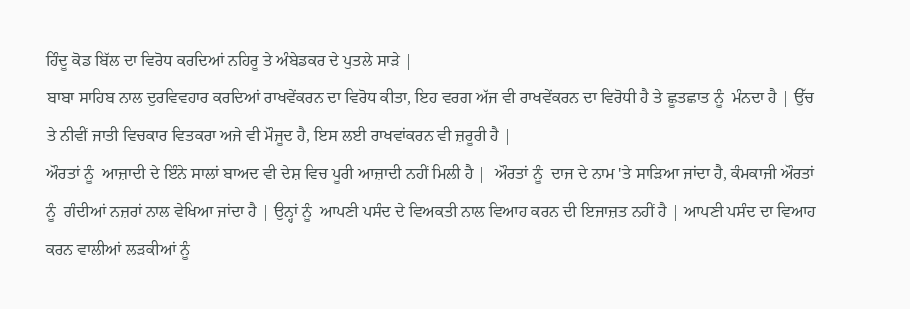ਹਿੰਦੂ ਕੋਡ ਬਿੱਲ ਦਾ ਵਿਰੋਧ ਕਰਦਿਆਂ ਨਹਿਰੂ ਤੇ ਅੰਬੇਡਕਰ ਦੇ ਪੁਤਲੇ ਸਾੜੇ |
ਬਾਬਾ ਸਾਹਿਬ ਨਾਲ ਦੁਰਵਿਵਹਾਰ ਕਰਦਿਆਂ ਰਾਖਵੇਂਕਰਨ ਦਾ ਵਿਰੋਧ ਕੀਤਾ, ਇਹ ਵਰਗ ਅੱਜ ਵੀ ਰਾਖਵੇਂਕਰਨ ਦਾ ਵਿਰੋਧੀ ਹੈ ਤੇ ਛੂਤਛਾਤ ਨੂੰ  ਮੰਨਦਾ ਹੈ | ਉੱਚ ਤੇ ਨੀਵੀਂ ਜਾਤੀ ਵਿਚਕਾਰ ਵਿਤਕਰਾ ਅਜੇ ਵੀ ਮੌਜੂਦ ਹੈ, ਇਸ ਲਈ ਰਾਖਵਾਂਕਰਨ ਵੀ ਜ਼ਰੂਰੀ ਹੈ |
ਔਰਤਾਂ ਨੂੰ  ਆਜ਼ਾਦੀ ਦੇ ਇੰਨੇ ਸਾਲਾਂ ਬਾਅਦ ਵੀ ਦੇਸ਼ ਵਿਚ ਪੂਰੀ ਆਜ਼ਾਦੀ ਨਹੀਂ ਮਿਲੀ ਹੈ |  ਔਰਤਾਂ ਨੂੰ  ਦਾਜ ਦੇ ਨਾਮ 'ਤੇ ਸਾੜਿਆ ਜਾਂਦਾ ਹੈ, ਕੰਮਕਾਜੀ ਔਰਤਾਂ ਨੂੰ  ਗੰਦੀਆਂ ਨਜ਼ਰਾਂ ਨਾਲ ਵੇਖਿਆ ਜਾਂਦਾ ਹੈ | ਉਨ੍ਹਾਂ ਨੂੰ  ਆਪਣੀ ਪਸੰਦ ਦੇ ਵਿਅਕਤੀ ਨਾਲ ਵਿਆਹ ਕਰਨ ਦੀ ਇਜਾਜ਼ਤ ਨਹੀਂ ਹੈ | ਆਪਣੀ ਪਸੰਦ ਦਾ ਵਿਆਹ ਕਰਨ ਵਾਲੀਆਂ ਲੜਕੀਆਂ ਨੂੰ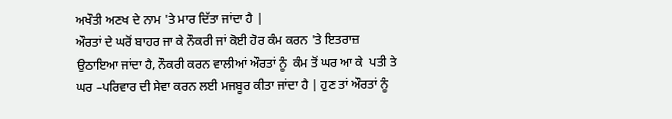ਅਖੌਤੀ ਅਣਖ ਦੇ ਨਾਮ 'ਤੇ ਮਾਰ ਦਿੱਤਾ ਜਾਂਦਾ ਹੈ |
ਔਰਤਾਂ ਦੇ ਘਰੋਂ ਬਾਹਰ ਜਾ ਕੇ ਨੌਕਰੀ ਜਾਂ ਕੋਈ ਹੋਰ ਕੰਮ ਕਰਨ 'ਤੇ ਇਤਰਾਜ਼ ਉਠਾਇਆ ਜਾਂਦਾ ਹੈ, ਨੌਕਰੀ ਕਰਨ ਵਾਲੀਆਂ ਔਰਤਾਂ ਨੂੰ  ਕੰਮ ਤੋਂ ਘਰ ਆ ਕੇ  ਪਤੀ ਤੇ ਘਰ –ਪਰਿਵਾਰ ਦੀ ਸੇਵਾ ਕਰਨ ਲਈ ਮਜਬੂਰ ਕੀਤਾ ਜਾਂਦਾ ਹੈ | ਹੁਣ ਤਾਂ ਔਰਤਾਂ ਨੂੰ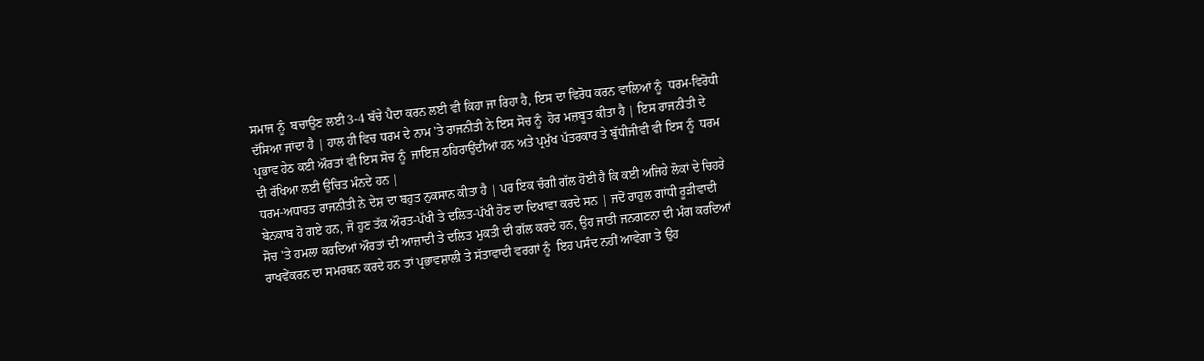ਸਮਾਜ ਨੂੰ  ਬਚਾਉਣ ਲਈ 3-4 ਬੱਚੇ ਪੈਦਾ ਕਰਨ ਲਈ ਵੀ ਕਿਹਾ ਜਾ ਰਿਹਾ ਹੈ, ਇਸ ਦਾ ਵਿਰੋਧ ਕਰਨ ਵਾਲਿਆਂ ਨੂੰ  ਧਰਮ-ਵਿਰੋਧੀ ਦੱਸਿਆ ਜਾਂਦਾ ਹੈ | ਹਾਲ ਹੀ ਵਿਚ ਧਰਮ ਦੇ ਨਾਮ 'ਤੇ ਰਾਜਨੀਤੀ ਨੇ ਇਸ ਸੋਚ ਨੂੰ  ਹੋਰ ਮਜ਼ਬੂਤ ਕੀਤਾ ਹੈ | ਇਸ ਰਾਜਨੀਤੀ ਦੇ  ਪ੍ਰਭਾਵ ਹੇਠ ਕਈ ਔਰਤਾਂ ਵੀ ਇਸ ਸੋਚ ਨੂੰ  ਜਾਇਜ਼ ਠਹਿਰਾਉਂਦੀਆਂ ਹਨ ਅਤੇ ਪ੍ਰਮੁੱਖ ਪੱਤਰਕਾਰ ਤੇ ਬੁੱਧੀਜੀਵੀ ਵੀ ਇਸ ਨੂੰ  ਧਰਮ ਦੀ ਰੱਖਿਆ ਲਈ ਉਚਿਤ ਮੰਨਦੇ ਹਨ |
ਧਰਮ-ਅਧਾਰਤ ਰਾਜਨੀਤੀ ਨੇ ਦੇਸ਼ ਦਾ ਬਹੁਤ ਨੁਕਸਾਨ ਕੀਤਾ ਹੈ | ਪਰ ਇਕ ਚੰਗੀ ਗੱਲ ਹੋਈ ਹੈ ਕਿ ਕਈ ਅਜਿਹੇ ਲੋਕਾਂ ਦੇ ਚਿਹਰੇ ਬੇਨਕਾਬ ਹੋ ਗਏ ਹਨ, ਜੋ ਹੁਣ ਤੱਕ ਔਰਤ-ਪੱਖੀ ਤੇ ਦਲਿਤ-ਪੱਖੀ ਹੋਣ ਦਾ ਦਿਖਾਵਾ ਕਰਦੇ ਸਨ | ਜਦੋਂ ਰਾਹੁਲ ਗਾਂਧੀ ਰੂੜੀਵਾਦੀ ਸੋਚ 'ਤੇ ਹਮਲਾ ਕਰਦਿਆਂ ਔਰਤਾਂ ਦੀ ਆਜ਼ਾਦੀ ਤੇ ਦਲਿਤ ਮੁਕਤੀ ਦੀ ਗੱਲ ਕਰਦੇ ਹਨ, ਉਹ ਜਾਤੀ ਜਨਗਣਨਾ ਦੀ ਮੰਗ ਕਰਦਿਆਂ ਰਾਖਵੇਂਕਰਨ ਦਾ ਸਮਰਥਨ ਕਰਦੇ ਹਨ ਤਾਂ ਪ੍ਰਭਾਵਸ਼ਾਲੀ ਤੇ ਸੱਤਾਵਾਦੀ ਵਰਗਾਂ ਨੂੰ  ਇਹ ਪਸੰਦ ਨਹੀਂ ਆਵੇਗਾ ਤੇ ਉਹ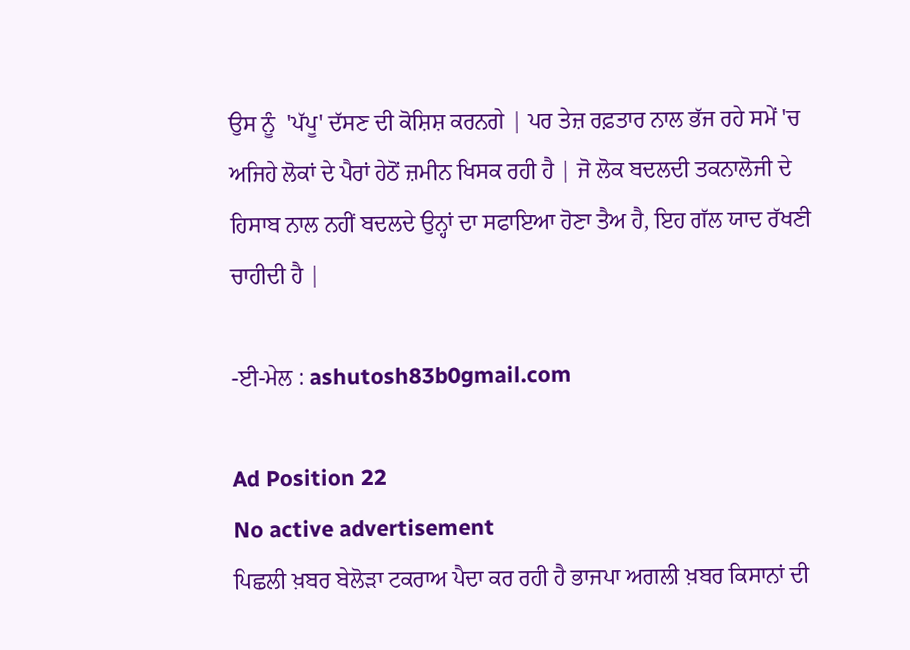ਉਸ ਨੂੰ  'ਪੱਪੂ' ਦੱਸਣ ਦੀ ਕੋਸ਼ਿਸ਼ ਕਰਨਗੇ | ਪਰ ਤੇਜ਼ ਰਫ਼ਤਾਰ ਨਾਲ ਭੱਜ ਰਹੇ ਸਮੇਂ 'ਚ ਅਜਿਹੇ ਲੋਕਾਂ ਦੇ ਪੈਰਾਂ ਹੇਠੋਂ ਜ਼ਮੀਨ ਖਿਸਕ ਰਹੀ ਹੈ | ਜੋ ਲੋਕ ਬਦਲਦੀ ਤਕਨਾਲੋਜੀ ਦੇ ਹਿਸਾਬ ਨਾਲ ਨਹੀਂ ਬਦਲਦੇ ਉਨ੍ਹਾਂ ਦਾ ਸਫਾਇਆ ਹੋਣਾ ਤੈਅ ਹੈ, ਇਹ ਗੱਲ ਯਾਦ ਰੱਖਣੀ ਚਾਹੀਦੀ ਹੈ |

-ਈ-ਮੇਲ : ashutosh83b0gmail.com

Ad Position 22
No active advertisement
ਪਿਛਲੀ ਖ਼ਬਰ ਬੇਲੋੜਾ ਟਕਰਾਅ ਪੈਦਾ ਕਰ ਰਹੀ ਹੈ ਭਾਜਪਾ ਅਗਲੀ ਖ਼ਬਰ ਕਿਸਾਨਾਂ ਦੀ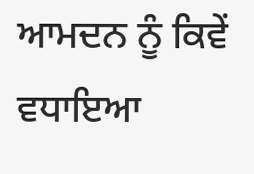ਆਮਦਨ ਨੂੰ ਕਿਵੇਂ ਵਧਾਇਆ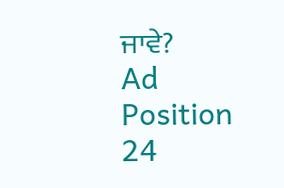ਜਾਵੇ?
Ad Position 24